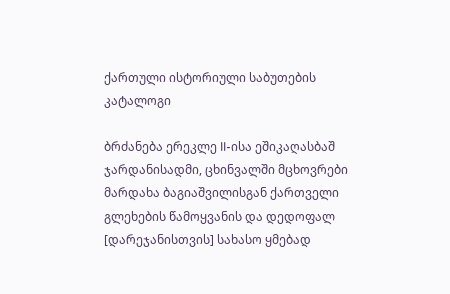ქართული ისტორიული საბუთების კატალოგი

ბრძანება ერეკლე II-ისა ეშიკაღასბაშ ჯარდანისადმი, ცხინვალში მცხოვრები მარდახა ბაგიაშვილისგან ქართველი გლეხების წამოყვანის და დედოფალ [დარეჯანისთვის] სახასო ყმებად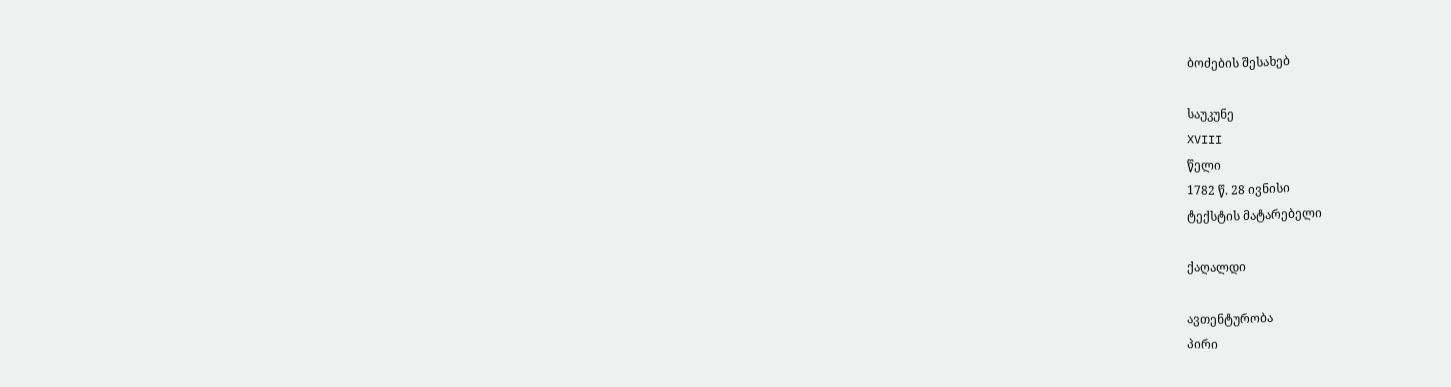ბოძების შესახებ

საუკუნე
XVIII
წელი
1782 წ. 28 ივნისი
ტექსტის მატარებელი

ქაღალდი

ავთენტურობა
პირი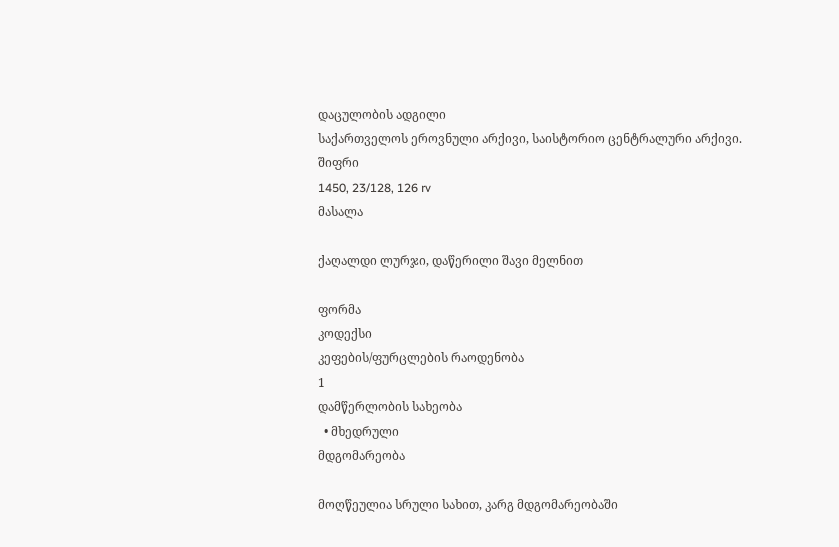დაცულობის ადგილი
საქართველოს ეროვნული არქივი, საისტორიო ცენტრალური არქივი.
შიფრი
1450, 23/128, 126 rv
მასალა

ქაღალდი ლურჯი, დაწერილი შავი მელნით

ფორმა
კოდექსი
კეფების/ფურცლების რაოდენობა
1
დამწერლობის სახეობა
  • მხედრული
მდგომარეობა

მოღწეულია სრული სახით, კარგ მდგომარეობაში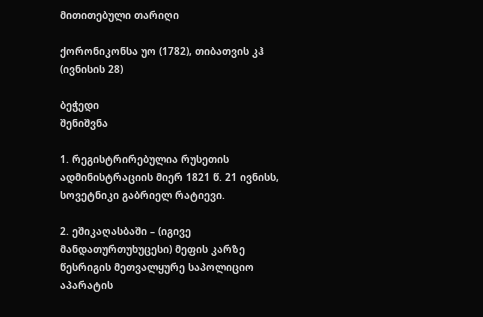მითითებული თარიღი

ქორონიკონსა უო (1782), თიბათვის კჰ (ივნისის 28)

ბეჭედი
შენიშვნა

1. რეგისტრირებულია რუსეთის ადმინისტრაციის მიერ 1821 წ. 21 ივნისს, სოვეტნიკი გაბრიელ რატიევი.

2. ეშიკაღასბაში – (იგივე მანდათურთუხუცესი) მეფის კარზე წესრიგის მეთვალყურე საპოლიციო აპარატის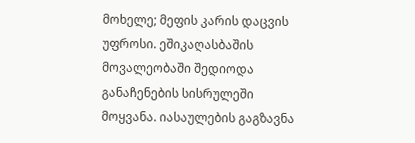მოხელე; მეფის კარის დაცვის უფროსი. ეშიკაღასბაშის მოვალეობაში შედიოდა განაჩენების სისრულეში მოყვანა. იასაულების გაგზავნა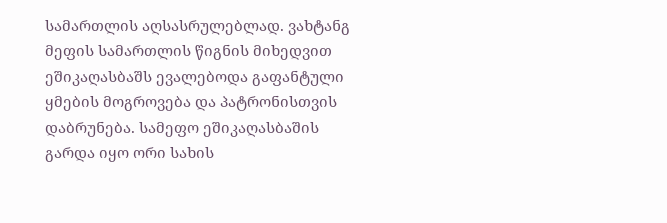სამართლის აღსასრულებლად. ვახტანგ მეფის სამართლის წიგნის მიხედვით ეშიკაღასბაშს ევალებოდა გაფანტული ყმების მოგროვება და პატრონისთვის დაბრუნება. სამეფო ეშიკაღასბაშის გარდა იყო ორი სახის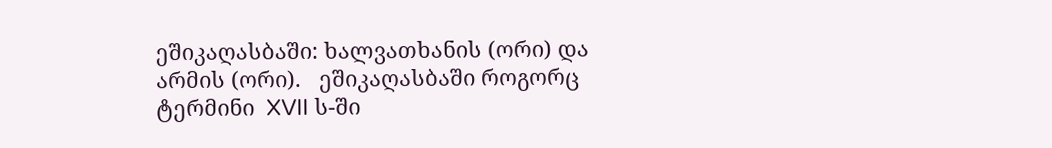ეშიკაღასბაში: ხალვათხანის (ორი) და  არმის (ორი).   ეშიკაღასბაში როგორც ტერმინი  XVII ს-ში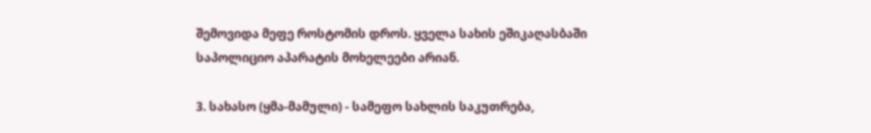შემოვიდა მეფე როსტომის დროს. ყველა სახის ეშიკაღასბაში საპოლიციო აპარატის მოხელეები არიან.

3. სახასო (ყმა-მამული) - სამეფო სახლის საკუთრება,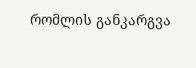რომლის განკარგვა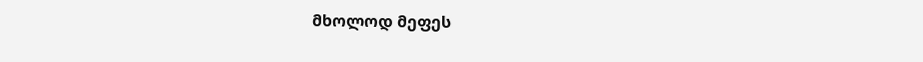მხოლოდ მეფეს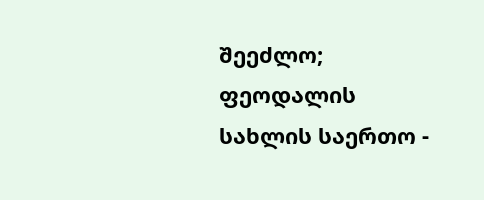შეეძლო;  ფეოდალის სახლის საერთო -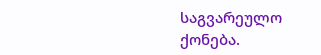საგვარეულო ქონება.